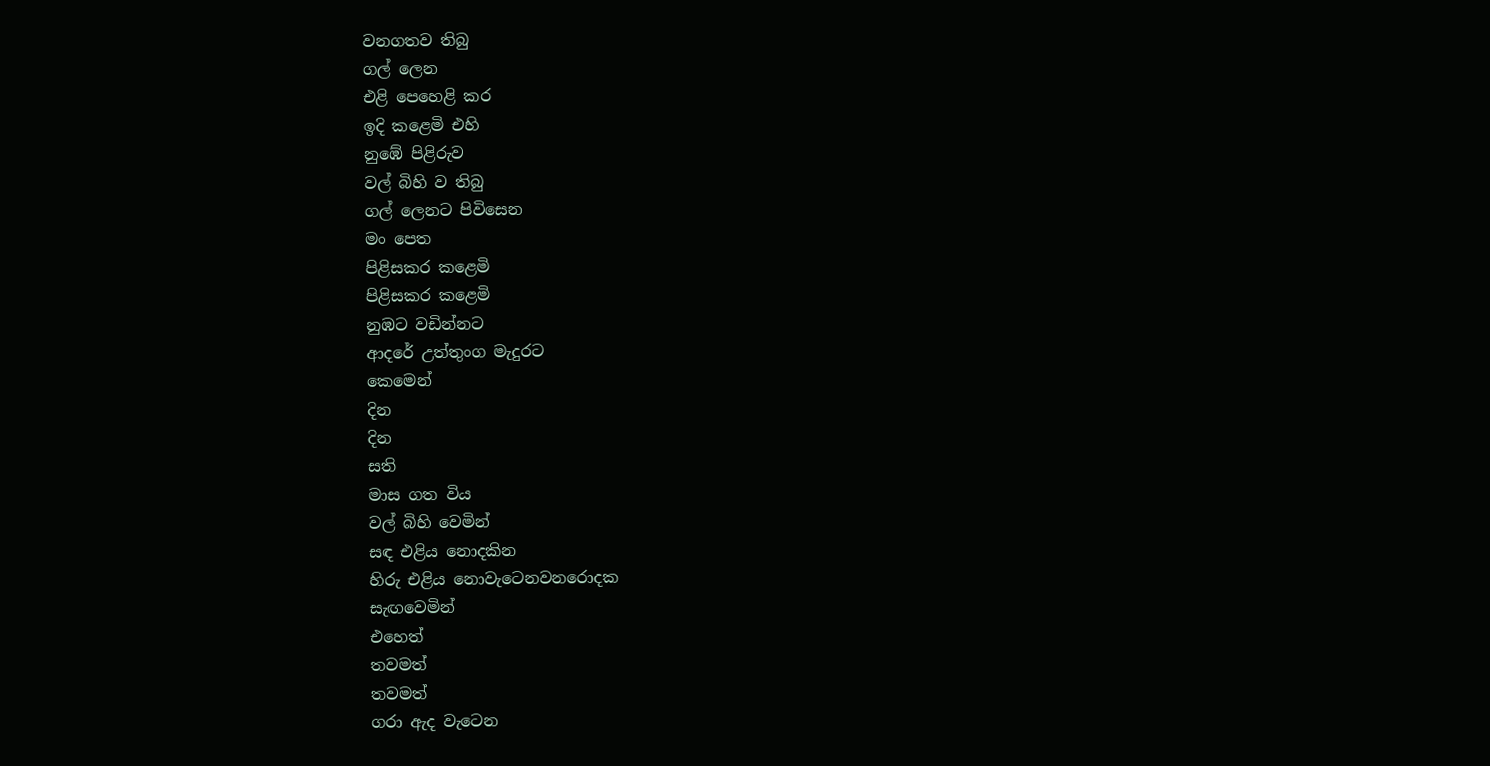වනගතව තිබු
ගල් ලෙන
එළි පෙහෙළි කර
ඉදි කළෙමි එහි
නුඹේ පිළිරුව
වල් බිහි ව තිබු
ගල් ලෙනට පිවිසෙන
මං පෙත
පිළිසකර කළෙමි
පිළිසකර කළෙමි
නුඹට වඩින්නට
ආදරේ උත්තුංග මැදුරට
කෙමෙන්
දින
දින
සති
මාස ගත විය
වල් බිහි වෙමින්
සඳ එළිය නොදකින
හිරු එළිය නොවැටෙනවනරොදක
සැඟවෙමින්
එහෙත්
තවමත්
තවමත්
ගරා ඇද වැටෙන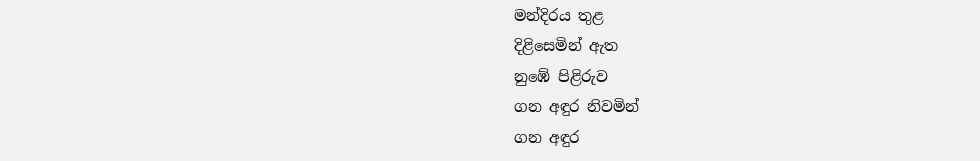මන්දිරය තුළ
දිළිසෙමින් ඇත
නුඹේ පිළිරුව
ගන අඳුර නිවමින්
ගන අඳුර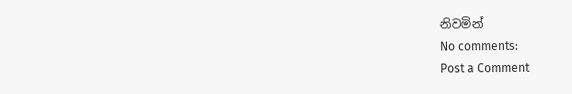නිවමින්
No comments:
Post a Comment